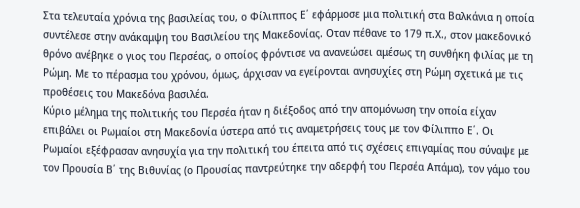Στα τελευταία χρόνια της βασιλείας του, ο Φίλιππος Ε΄ εφάρμοσε μια πολιτική στα Βαλκάνια η οποία συντέλεσε στην ανάκαμψη του Βασιλείου της Μακεδονίας. Οταν πέθανε το 179 π.Χ., στον μακεδονικό θρόνο ανέβηκε ο γιος του Περσέας, ο οποίος φρόντισε να ανανεώσει αμέσως τη συνθήκη φιλίας με τη Ρώμη. Με το πέρασμα του χρόνου, όμως, άρχισαν να εγείρονται ανησυχίες στη Ρώμη σχετικά με τις προθέσεις του Μακεδόνα βασιλέα.
Κύριο μέλημα της πολιτικής του Περσέα ήταν η διέξοδος από την απομόνωση την οποία είχαν επιβάλει οι Ρωμαίοι στη Μακεδονία ύστερα από τις αναμετρήσεις τους με τον Φίλιππο Ε΄. Οι Ρωμαίοι εξέφρασαν ανησυχία για την πολιτική του έπειτα από τις σχέσεις επιγαμίας που σύναψε με τον Προυσία Β΄ της Βιθυνίας (ο Προυσίας παντρεύτηκε την αδερφή του Περσέα Απάμα), τον γάμο του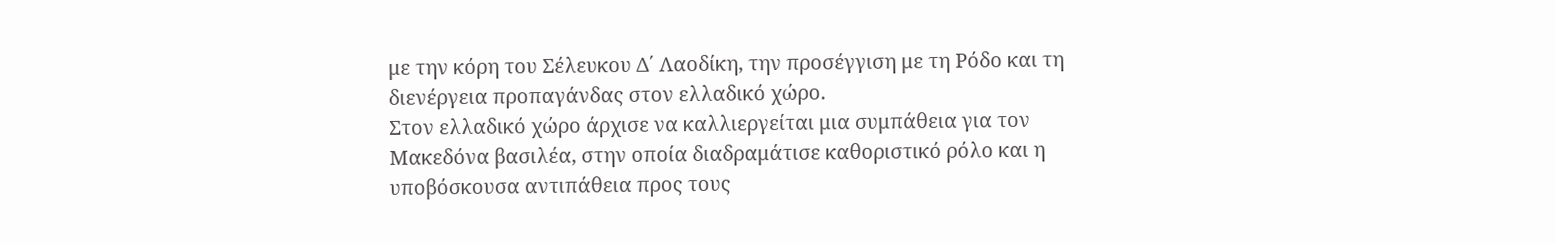με την κόρη του Σέλευκου Δ΄ Λαοδίκη, την προσέγγιση με τη Ρόδο και τη διενέργεια προπαγάνδας στον ελλαδικό χώρο.
Στον ελλαδικό χώρο άρχισε να καλλιεργείται μια συμπάθεια για τον Μακεδόνα βασιλέα, στην οποία διαδραμάτισε καθοριστικό ρόλο και η υποβόσκουσα αντιπάθεια προς τους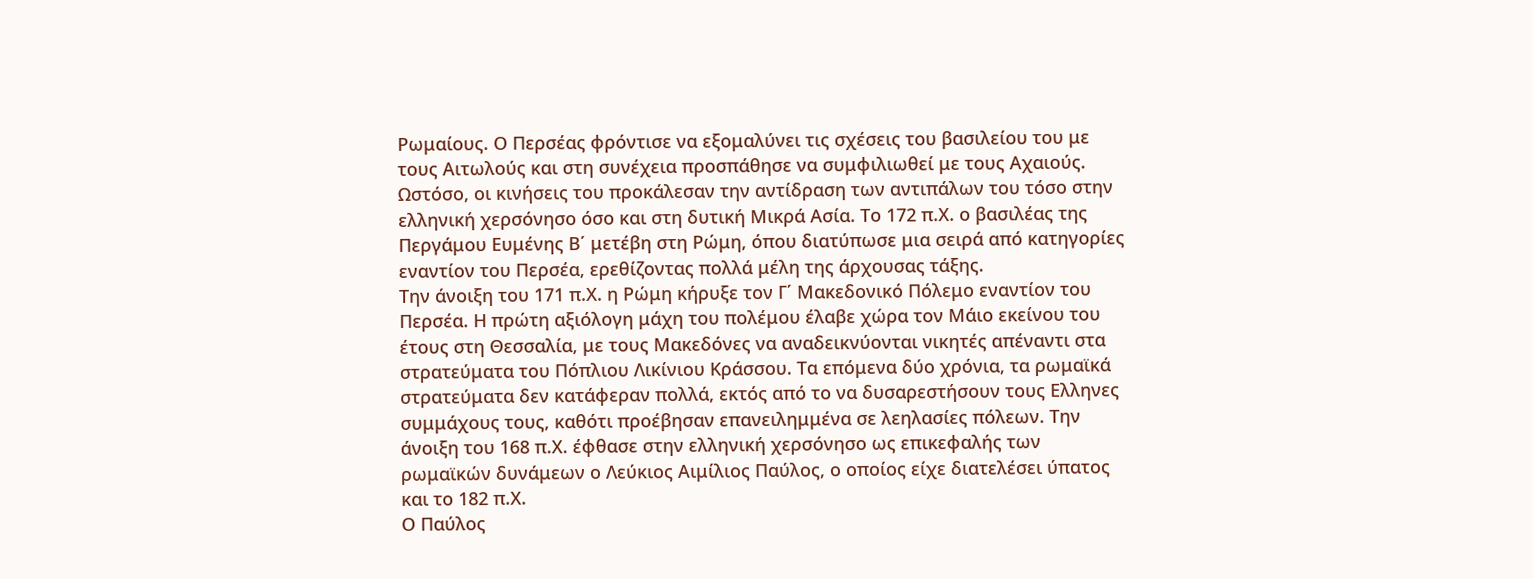Ρωμαίους. Ο Περσέας φρόντισε να εξομαλύνει τις σχέσεις του βασιλείου του με τους Αιτωλούς και στη συνέχεια προσπάθησε να συμφιλιωθεί με τους Αχαιούς. Ωστόσο, οι κινήσεις του προκάλεσαν την αντίδραση των αντιπάλων του τόσο στην ελληνική χερσόνησο όσο και στη δυτική Μικρά Ασία. Το 172 π.Χ. ο βασιλέας της Περγάμου Ευμένης Β΄ μετέβη στη Ρώμη, όπου διατύπωσε μια σειρά από κατηγορίες εναντίον του Περσέα, ερεθίζοντας πολλά μέλη της άρχουσας τάξης.
Την άνοιξη του 171 π.Χ. η Ρώμη κήρυξε τον Γ΄ Μακεδονικό Πόλεμο εναντίον του Περσέα. Η πρώτη αξιόλογη μάχη του πολέμου έλαβε χώρα τον Μάιο εκείνου του έτους στη Θεσσαλία, με τους Μακεδόνες να αναδεικνύονται νικητές απέναντι στα στρατεύματα του Πόπλιου Λικίνιου Κράσσου. Τα επόμενα δύο χρόνια, τα ρωμαϊκά στρατεύματα δεν κατάφεραν πολλά, εκτός από το να δυσαρεστήσουν τους Ελληνες συμμάχους τους, καθότι προέβησαν επανειλημμένα σε λεηλασίες πόλεων. Την άνοιξη του 168 π.Χ. έφθασε στην ελληνική χερσόνησο ως επικεφαλής των ρωμαϊκών δυνάμεων ο Λεύκιος Αιμίλιος Παύλος, ο οποίος είχε διατελέσει ύπατος και το 182 π.Χ.
Ο Παύλος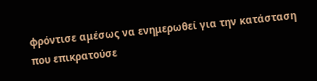φρόντισε αμέσως να ενημερωθεί για την κατάσταση που επικρατούσε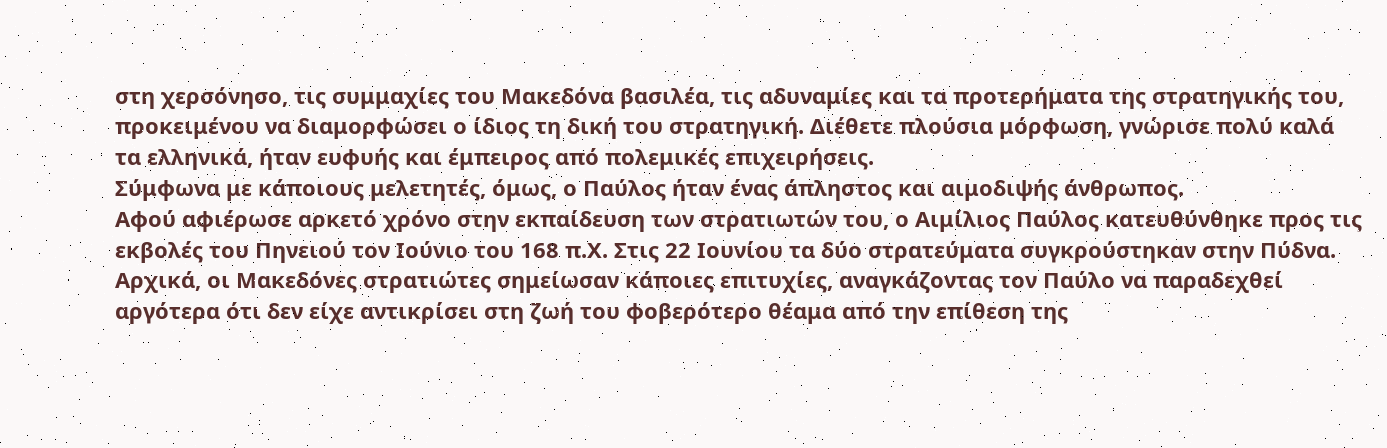στη χερσόνησο, τις συμμαχίες του Μακεδόνα βασιλέα, τις αδυναμίες και τα προτερήματα της στρατηγικής του, προκειμένου να διαμορφώσει ο ίδιος τη δική του στρατηγική. Διέθετε πλούσια μόρφωση, γνώρισε πολύ καλά τα ελληνικά, ήταν ευφυής και έμπειρος από πολεμικές επιχειρήσεις.
Σύμφωνα με κάποιους μελετητές, όμως, ο Παύλος ήταν ένας άπληστος και αιμοδιψής άνθρωπος.
Αφού αφιέρωσε αρκετό χρόνο στην εκπαίδευση των στρατιωτών του, ο Αιμίλιος Παύλος κατευθύνθηκε προς τις εκβολές του Πηνειού τον Ιούνιο του 168 π.Χ. Στις 22 Ιουνίου τα δύο στρατεύματα συγκρούστηκαν στην Πύδνα. Αρχικά, οι Μακεδόνες στρατιώτες σημείωσαν κάποιες επιτυχίες, αναγκάζοντας τον Παύλο να παραδεχθεί αργότερα ότι δεν είχε αντικρίσει στη ζωή του φοβερότερο θέαμα από την επίθεση της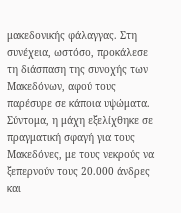μακεδονικής φάλαγγας. Στη συνέχεια, ωστόσο, προκάλεσε τη διάσπαση της συνοχής των Μακεδόνων, αφού τους παρέσυρε σε κάποια υψώματα. Σύντομα, η μάχη εξελίχθηκε σε πραγματική σφαγή για τους Μακεδόνες, με τους νεκρούς να ξεπερνούν τους 20.000 άνδρες και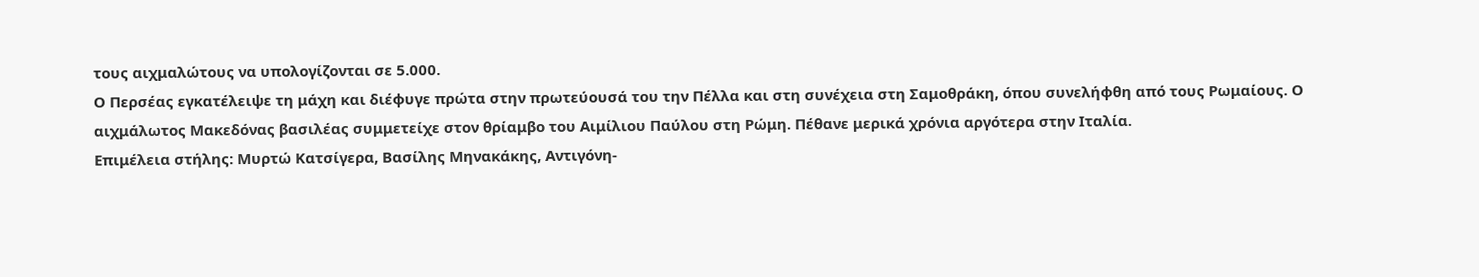τους αιχμαλώτους να υπολογίζονται σε 5.000.
Ο Περσέας εγκατέλειψε τη μάχη και διέφυγε πρώτα στην πρωτεύουσά του την Πέλλα και στη συνέχεια στη Σαμοθράκη, όπου συνελήφθη από τους Ρωμαίους. Ο αιχμάλωτος Μακεδόνας βασιλέας συμμετείχε στον θρίαμβο του Αιμίλιου Παύλου στη Ρώμη. Πέθανε μερικά χρόνια αργότερα στην Ιταλία.
Επιμέλεια στήλης: Μυρτώ Κατσίγερα, Βασίλης Μηνακάκης, Αντιγόνη-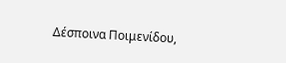Δέσποινα Ποιμενίδου,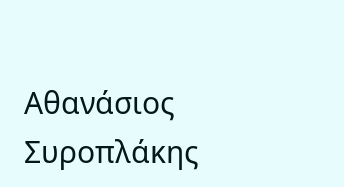Αθανάσιος Συροπλάκης